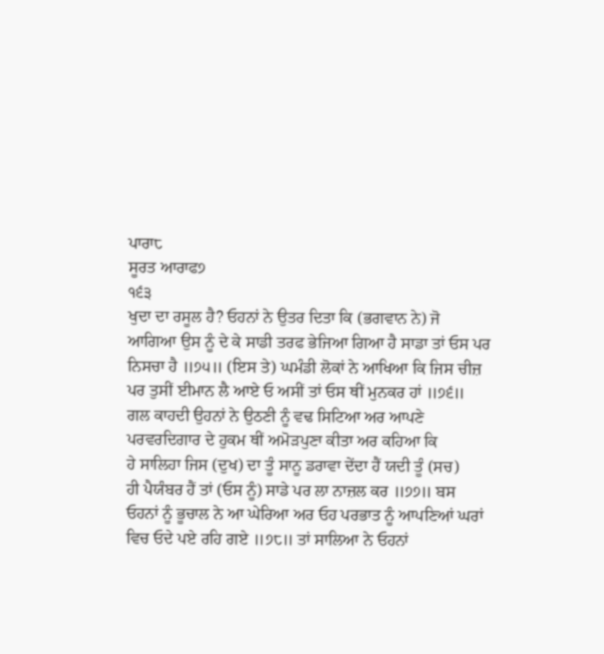ਪਾਰਾ੮
ਸੂਰਤ ਆਰਾਫ੭
੧੬੩
ਖੁਦਾ ਦਾ ਰਸੂਲ ਹੈ? ਓਹਨਾਂ ਨੇ ਉਤਰ ਦਿਤਾ ਕਿ (ਭਗਵਾਨ ਨੇ) ਜੋ
ਆਗਿਆ ਉਸ ਨੂੰ ਦੇ ਕੇ ਸਾਡੀ ਤਰਫ ਭੇਜਿਆ ਗਿਆ ਹੈ ਸਾਡਾ ਤਾਂ ਓਸ ਪਰ
ਨਿਸਚਾ ਹੈ ॥੭੫॥ (ਇਸ ਤੇ) ਘਮੰਡੀ ਲੋਕਾਂ ਨੇ ਆਖਿਆ ਕਿ ਜਿਸ ਚੀਜ਼
ਪਰ ਤੁਸੀਂ ਈਮਾਨ ਲੈ ਆਏ ਓ ਅਸੀਂ ਤਾਂ ਓਸ ਥੀਂ ਮੁਨਕਰ ਹਾਂ ॥੭੬॥
ਗਲ ਕਾਹਦੀ ਉਹਨਾਂ ਨੇ ਉਠਣੀ ਨੂੰ ਵਢ ਸਿਟਿਆ ਅਰ ਆਪਣੇ
ਪਰਵਰਦਿਗਾਰ ਦੇ ਹੁਕਮ ਥੀਂ ਅਮੋੜਪੁਣਾ ਕੀਤਾ ਅਰ ਕਹਿਆ ਕਿ
ਹੇ ਸਾਲਿਹਾ ਜਿਸ (ਦੁਖ) ਦਾ ਤੂੰ ਸਾਨੂ ਡਰਾਵਾ ਦੇਂਦਾ ਹੈਂ ਯਦੀ ਤੂੰ (ਸਚ)
ਹੀ ਪੈਯੰਬਰ ਹੈਂ ਤਾਂ (ਓਸ ਨੂੰ) ਸਾਡੇ ਪਰ ਲਾ ਨਾਜ਼ਲ ਕਰ ॥੭੭॥ ਬਸ
ਓਹਨਾਂ ਨੂੰ ਭੂਚਾਲ ਨੇ ਆ ਘੇਰਿਆ ਅਰ ਓਹ ਪਰਭਾਤ ਨੂੰ ਆਪਣਿਆਂ ਘਰਾਂ
ਵਿਚ ਓਦੇ ਪਏ ਰਹਿ ਗਏ ॥੭੮॥ ਤਾਂ ਸਾਲਿਆ ਨੇ ਓਹਨਾਂ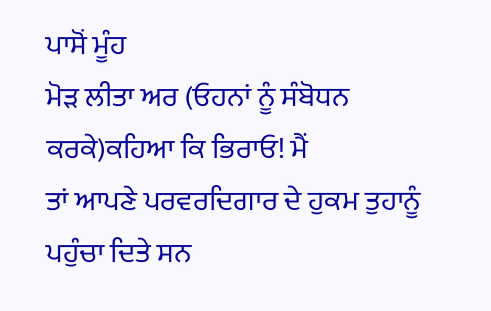ਪਾਸੋਂ ਮੂੰਹ
ਮੋੜ ਲੀਤਾ ਅਰ (ਓਹਨਾਂ ਨੂੰ ਸੰਬੋਧਨ ਕਰਕੇ)ਕਹਿਆ ਕਿ ਭਿਰਾਓ! ਮੈਂ
ਤਾਂ ਆਪਣੇ ਪਰਵਰਦਿਗਾਰ ਦੇ ਹੁਕਮ ਤੁਹਾਨੂੰ ਪਹੁੰਚਾ ਦਿਤੇ ਸਨ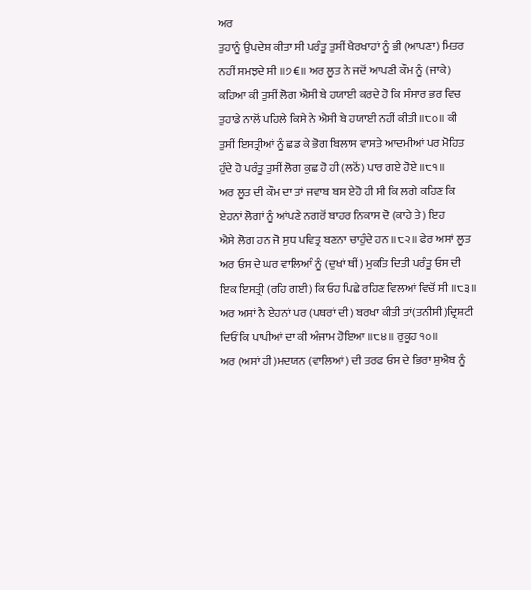ਅਰ
ਤੁਹਾਨੂੰ ਉਪਦੇਸ਼ ਕੀਤਾ ਸੀ ਪਰੰਤੂ ਤੁਸੀਂ ਖੈਰਖਾਹਾਂ ਨੂੰ ਭੀ (ਆਪਣਾ) ਮਿਤਰ
ਨਹੀਂ ਸਮਝਦੇ ਸੀ ॥੭€॥ ਅਰ ਲੂਤ ਨੇ ਜਦੋਂ ਆਪਣੀ ਕੌਮ ਨੂੰ (ਜਾਕੇ)
ਕਹਿਆ ਕੀ ਤੁਸੀਂ ਲੋਗ ਐਸੀ ਬੇ ਹਯਾਈ ਕਰਦੇ ਹੋ ਕਿ ਸੰਸਾਰ ਭਰ ਵਿਚ
ਤੁਹਾਡੇ ਨਾਲੋਂ ਪਹਿਲੇ ਕਿਸੇ ਨੇ ਐਸੀ ਬੇ ਹਯਾਈ ਨਹੀਂ ਕੀਤੀ ॥੮੦॥ ਕੀ
ਤੁਸੀਂ ਇਸਤ੍ਰੀਆਂ ਨੂੰ ਛਡ ਕੇ ਭੋਗ ਬਿਲਾਸ ਵਾਸਤੇ ਆਦਮੀਆਂ ਪਰ ਮੋਹਿਤ
ਹੁੰਦੇ ਹੋ ਪਰੰਤੂ ਤੁਸੀਂ ਲੋਗ ਕੁਛ ਹੋ ਹੀ (ਲਠੋਂ) ਪਾਰ ਗਏ ਹੋਏ ॥੮੧॥
ਅਰ ਲੂਤ ਦੀ ਕੌਮ ਦਾ ਤਾਂ ਜਵਾਬ ਬਸ ਏਹੋ ਹੀ ਸੀ ਕਿ ਲਗੇ ਕਹਿਣ ਕਿ
ਏਹਨਾਂ ਲੋਗਾਂ ਨੂੰ ਆਂਪਣੇ ਨਗਰੋਂ ਬਾਹਰ ਨਿਕਾਸ ਦੋ (ਕਾਹੇ ਤੇ) ਇਹ
ਐਸੇ ਲੋਗ ਹਨ ਜੋ ਸੁਧ ਪਵਿਤ੍ਰ ਬਣਨਾ ਚਾਹੁੰਦੇ ਹਨ ॥੮੨॥ ਫੇਰ ਅਸਾਂ ਲੂਤ
ਅਰ ਓਸ ਦੇ ਘਰ ਵਾਲਿਆੰ ਨੂੰ (ਦੁਖਾਂ ਥੀਂ) ਮੁਕਤਿ ਦਿਤੀ ਪਰੰਤੂ ਓਸ ਦੀ
ਇਕ ਇਸਤ੍ਰੀ (ਰਹਿ ਗਈ) ਕਿ ਓਹ ਪਿਛੇ ਰਹਿਣ ਵਿਲਆਂ ਵਿਚੋਂ ਸੀ ॥੮੩॥
ਅਰ ਅਸਾਂ ਨੈ ਏਹਨਾਂ ਪਰ (ਪਥਰਾਂ ਦੀ) ਬਰਖਾ ਕੀਤੀ ਤਾਂ(ਤਨੀਸੀ)ਦ੍ਰਿਸ਼ਟੀ
ਦਿਓਂ ਕਿ ਪਾਪੀਆਂ ਦਾ ਕੀ ਅੰਜਾਮ ਹੋਇਆ ॥੮੪॥ ਰੁਕੂਹ ੧੦॥
ਅਰ (ਅਸਾਂ ਹੀ)ਮਦਯਨ (ਵਾਲਿਆਂ) ਦੀ ਤਰਫ ਓਸ ਦੇ ਭਿਰਾ ਸ਼ੁਐਬ ਨੂੰ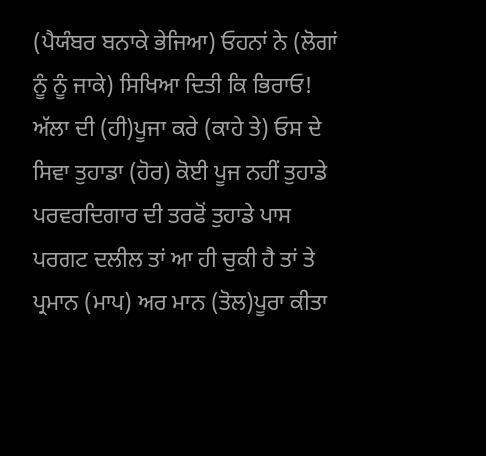(ਪੈਯੰਬਰ ਬਨਾਕੇ ਭੇਜਿਆ) ਓਹਨਾਂ ਨੇ (ਲੋਗਾਂ ਨੂੰ ਨੂੰ ਜਾਕੇ) ਸਿਖਿਆ ਦਿਤੀ ਕਿ ਭਿਰਾਓ! ਅੱਲਾ ਦੀ (ਹੀ)ਪੂਜਾ ਕਰੇ (ਕਾਹੇ ਤੇ) ਓਸ ਦੇ ਸਿਵਾ ਤੁਹਾਡਾ (ਹੋਰ) ਕੋਈ ਪੂਜ ਨਹੀਂ ਤੁਹਾਡੇ ਪਰਵਰਦਿਗਾਰ ਦੀ ਤਰਫੋਂ ਤੁਹਾਡੇ ਪਾਸ ਪਰਗਟ ਦਲੀਲ ਤਾਂ ਆ ਹੀ ਚੁਕੀ ਹੈ ਤਾਂ ਤੇ ਪ੍ਰਮਾਨ (ਮਾਪ) ਅਰ ਮਾਨ (ਤੋਲ)ਪੂਰਾ ਕੀਤਾ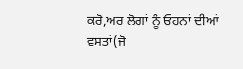ਕਰੋ,ਅਰ ਲੋਗਾਂ ਨੂੰ ਓਹਨਾਂ ਦੀਆਂ ਵਸਤਾਂ(ਜੋ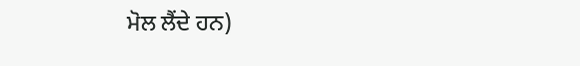ਮੋਲ ਲੈਂਦੇ ਹਨ)